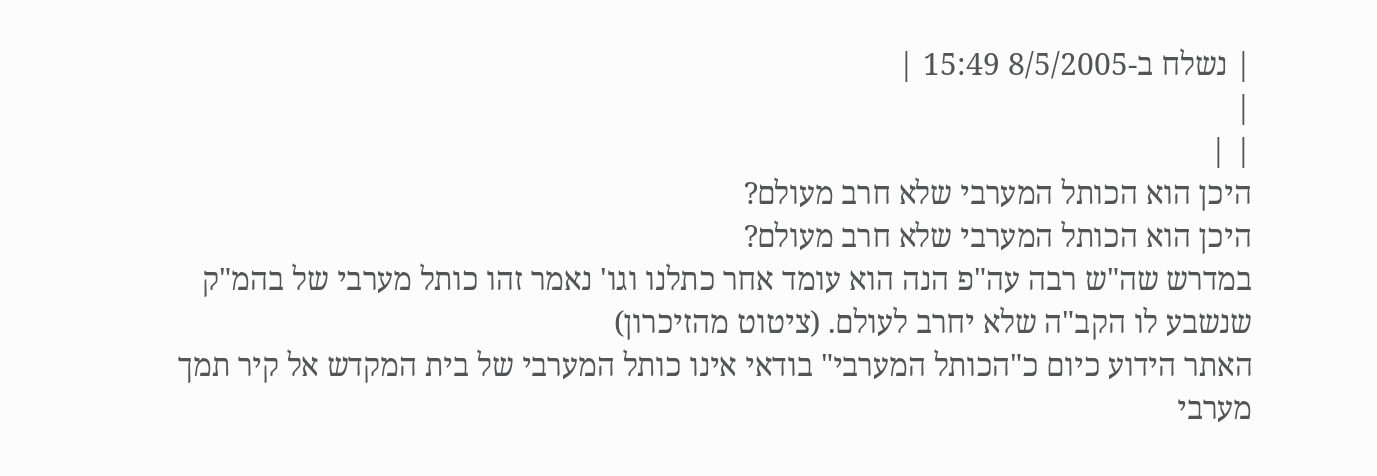| נשלח ב-8/5/2005 15:49 |
|
| |
היכן הוא הכותל המערבי שלא חרב מעולם?
היכן הוא הכותל המערבי שלא חרב מעולם?
במדרש שה"ש רבה עה"פ הנה הוא עומד אחר כתלנו וגו' נאמר זהו כותל מערבי של בהמ"ק שנשבע לו הקב"ה שלא יחרב לעולם. (ציטוט מהזיכרון)
האתר הידוע כיום כ"הכותל המערבי" בודאי אינו כותל המערבי של בית המקדש אל קיר תמך מערבי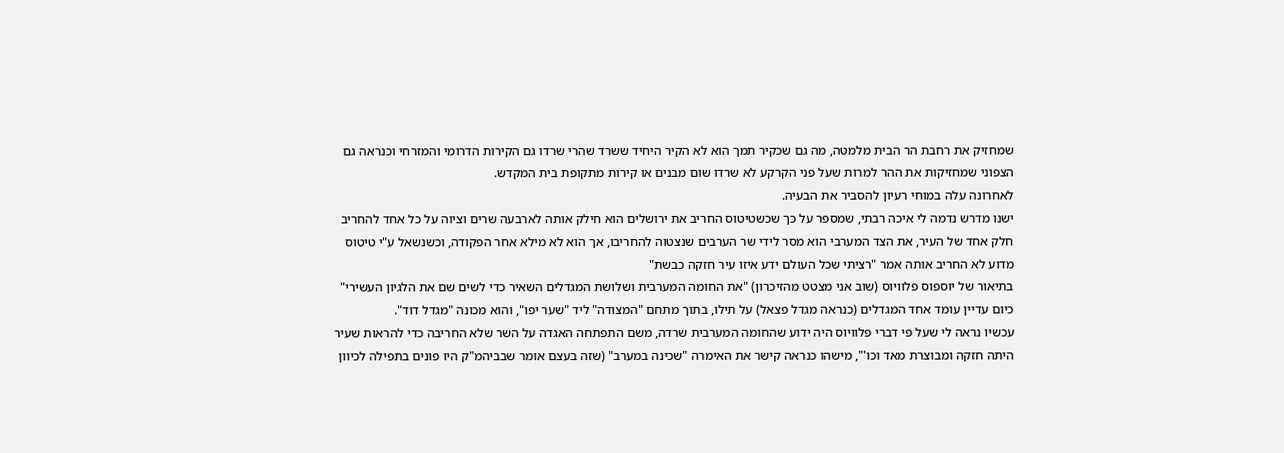שמחזיק את רחבת הר הבית מלמטה, מה גם שכקיר תמך הוא לא הקיר היחיד ששרד שהרי שרדו גם הקירות הדרומי והמזרחי וכנראה גם הצפוני שמחזיקות את ההר למרות שעל פני הקרקע לא שרדו שום מבנים או קירות מתקופת בית המקדש.
לאחרונה עלה במוחי רעיון להסביר את הבעיה.
ישנו מדרש נדמה לי איכה רבתי, שמספר על כך שכשטיטוס החריב את ירושלים הוא חילק אותה לארבעה שרים וציוה על כל אחד להחריב חלק אחד של העיר, את הצד המערבי הוא מסר לידי שר הערבים שנצטוה להחריבו, אך הוא לא מילא אחר הפקודה, וכשנשאל ע"י טיטוס מדוע לא החריב אותה אמר "רציתי שכל העולם ידע איזו עיר חזקה כבשת"
בתיאור של יוספוס פלוויוס (שוב אני מצטט מהזיכרון) "את החומה המערבית ושלושת המגדלים השאיר כדי לשים שם את הלגיון העשירי"
כיום עדיין עומד אחד המגדלים (כנראה מגדל פצאל) על תילו, בתוך מתחם "המצודה" ליד "שער יפו", והוא מכונה "מגדל דוד".
עכשיו נראה לי שעל פי דברי פלוויוס היה ידוע שהחומה המערבית שרדה, משם התפתחה האגדה על השר שלא החריבה כדי להראות שעיר היתה חזקה ומבוצרת מאד וכו'", מישהו כנראה קישר את האימרה "שכינה במערב" (שזה בעצם אומר שבביהמ"ק היו פונים בתפילה לכיוון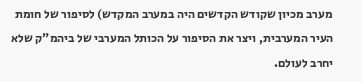מערב מכיון שקודש הקדשים היה במערב המקדש) לסיפור של חומת העיר המערבית, ויצר את הסיפור על הכותל המערבי של ביהמ"ק שלא יחרב לעולם.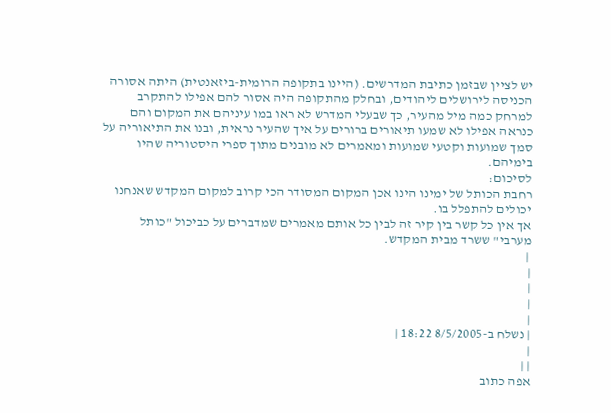יש לציין שבזמן כתיבת המדרשים. (היינו בתקופה הרומית-ביזאנטית) היתה אסורה הכניסה לירושלים ליהודים, ובחלק מהתקופה היה אסור להם אפילו להתקרב למרחק כמה מיל מהעיר, כך שבעלי המדרש לא ראו במו עיניהם את המקום והם כנראה אפילו לא שמעו תיאורים ברורים על איך שהעיר נראית, ובנו את התיאוריה על סמך שמועות וקטעי שמועות ומאמרים לא מובנים מתוך ספרי היסטוריה שהיו בימיהם.
לסיכום:
רחבת הכותל של ימינו הינו אכן המקום המסודר הכי קרוב למקום המקדש שאנחנו יכולים להתפלל בו.
אך אין כל קשר בין קיר זה לבין כל אותם מאמרים שמדברים על כביכול "כותל מערבי" ששרד מבית המקדש.
 |
|
|
|
|
| נשלח ב-8/5/2005 18:22 |
|
| |
אפה כתוב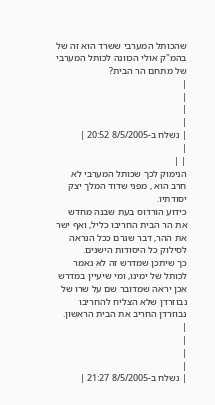שהכותל המערבי ששרד הוא זה של בהמ"ק אולי הכוונה לכותל המערבי של מתחם הר הבית?
|
|
|
|
| נשלח ב-8/5/2005 20:52 |
|
| |
הנימוק לכך שכותל המערבי לא חרב הוא , מפני שדוד המלך יצק יסודתיו.
כידוע הורדוס בעת שבנה מחדש את הר הבית החריבו כליל, ואף ישר את ההר, דבר שגרם ככל הנראה לסילוק כל היסודות הישנים.
כך שיתכן שמדרש זה לא נאמר לכותל של ימינו, ומי שיעיין במדרש אכן יראה שמדובר שם על שרו של נבוזרדן שלא הצליח להחריבו נבוזרדן החריב את הבית הראשון.
|
|
|
|
| נשלח ב-8/5/2005 21:27 |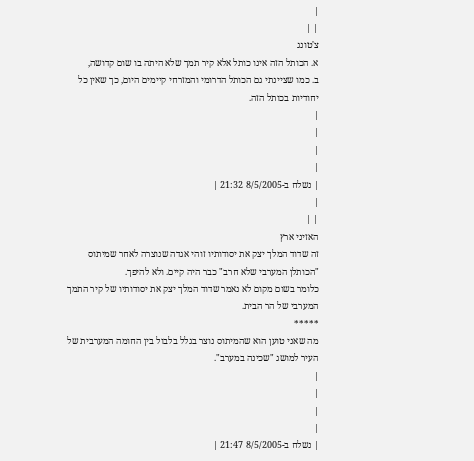|
| |
צ'טונג
א. הכותל הזה אינו כותל אלא קיר תמך שלא היתה בו שום קדושה,
ב. כמו שציינתי גם הכותל הדרומי והמזרחי קיימים היום, כך שאין כל יחודיות בכותל הזה.
|
|
|
|
| נשלח ב-8/5/2005 21:32 |
|
| |
האזיני ארץ
זה שדוד המלך יצק את יסודותיו זוהי אגדה שנוצרה לאחר שמיתוס "הכותלן המערבי שלא חרב" כבר היה קיים. ולא להיפך.
כלומר בשום מקום לא נאמר שדוד המלך יצק את יסודותיו של קיר התמך המערבי של הר הבית.
*****
מה שאני טוען הוא שהמיתוס נוצר בגלל בלבול בין החומה המערבית של העיר למושג "שכינה במערב".
|
|
|
|
| נשלח ב-8/5/2005 21:47 |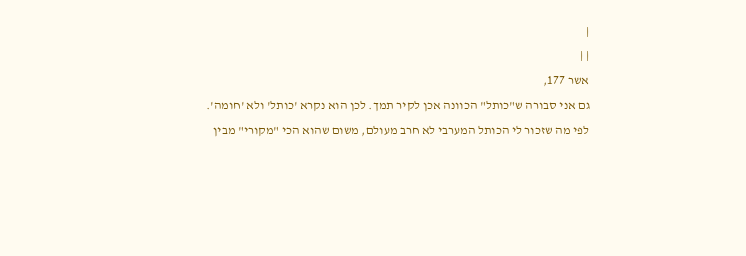|
| |
אשר 177,
גם אני סבורה ש"כותל" הכוונה אכן לקיר תמך. לכן הוא נקרא 'כותל' ולא 'חומה'.
לפי מה שזכור לי הכותל המערבי לא חרב מעולם, משום שהוא הכי "מקורי" מבין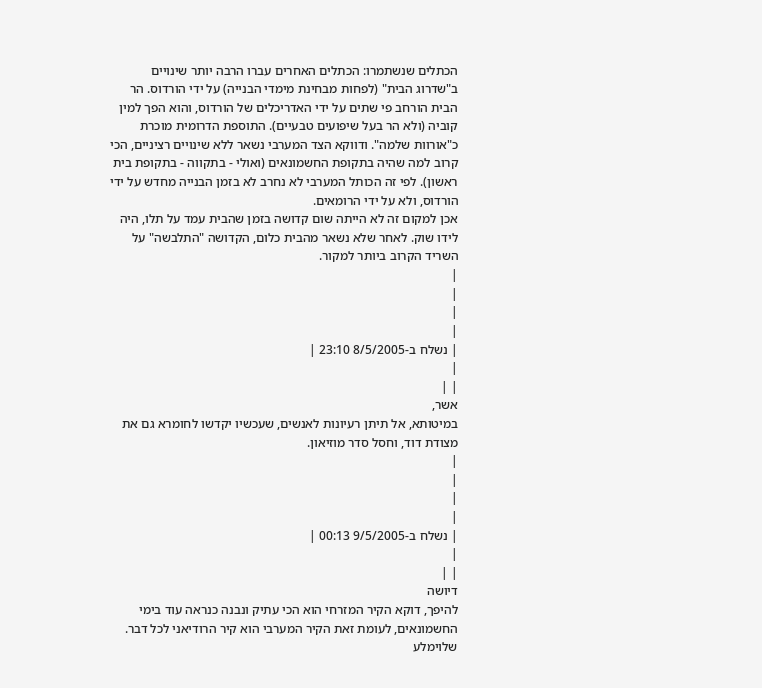הכתלים שנשתמרו: הכתלים האחרים עברו הרבה יותר שינויים ב"שדרוג הבית" (לפחות מבחינת מימדי הבנייה) על ידי הורדוס. הר הבית הורחב פי שתים על ידי האדריכלים של הורדוס, והוא הפך למין קוביה (ולא הר בעל שיפועים טבעיים). התוספת הדרומית מוכרת כ"אורוות שלמה". ודווקא הצד המערבי נשאר ללא שינויים רציניים, הכי קרוב למה שהיה בתקופת החשמונאים (ואולי - בתקווה - בתקופת בית ראשון). לפי זה הכותל המערבי לא נחרב לא בזמן הבנייה מחדש על ידי הורדוס, ולא על ידי הרומאים.
אכן למקום זה לא הייתה שום קדושה בזמן שהבית עמד על תלו, היה לידו שוק. לאחר שלא נשאר מהבית כלום, הקדושה "התלבשה" על השריד הקרוב ביותר למקור.
|
|
|
|
| נשלח ב-8/5/2005 23:10 |
|
| |
אשר,
במיטותא, אל תיתן רעיונות לאנשים, שעכשיו יקדשו לחומרא גם את מצודת דוד, וחסל סדר מוזיאון.
|
|
|
|
| נשלח ב-9/5/2005 00:13 |
|
| |
דיושה
להיפך, דוקא הקיר המזרחי הוא הכי עתיק ונבנה כנראה עוד בימי החשמונאים, לעומת זאת הקיר המערבי הוא קיר הרודיאני לכל דבר.
שלוימלע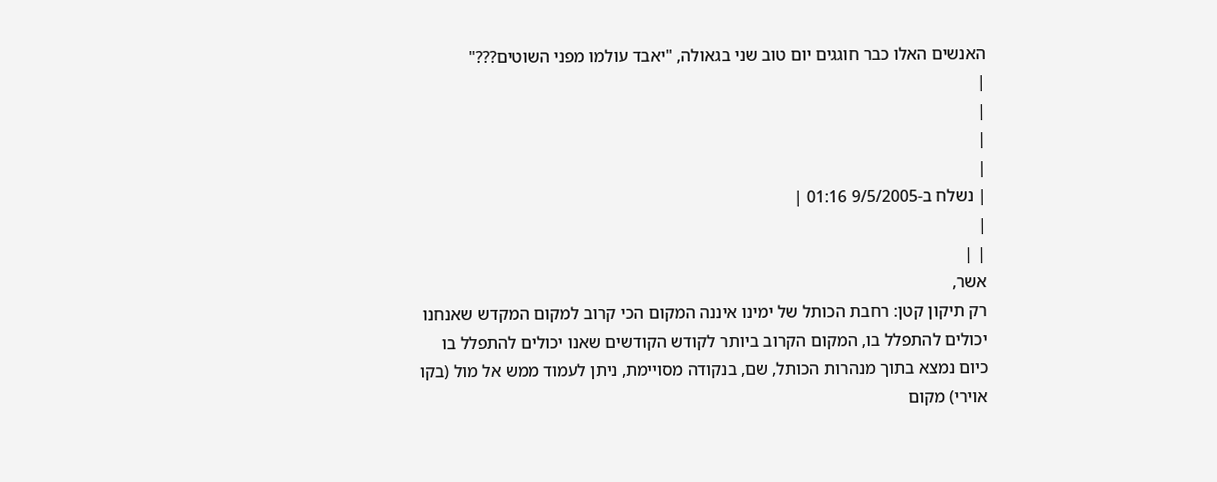האנשים האלו כבר חוגגים יום טוב שני בגאולה, "יאבד עולמו מפני השוטים???"
|
|
|
|
| נשלח ב-9/5/2005 01:16 |
|
| |
אשר,
רק תיקון קטן: רחבת הכותל של ימינו איננה המקום הכי קרוב למקום המקדש שאנחנו יכולים להתפלל בו, המקום הקרוב ביותר לקודש הקודשים שאנו יכולים להתפלל בו כיום נמצא בתוך מנהרות הכותל, שם, בנקודה מסויימת, ניתן לעמוד ממש אל מול (בקו אוירי) מקום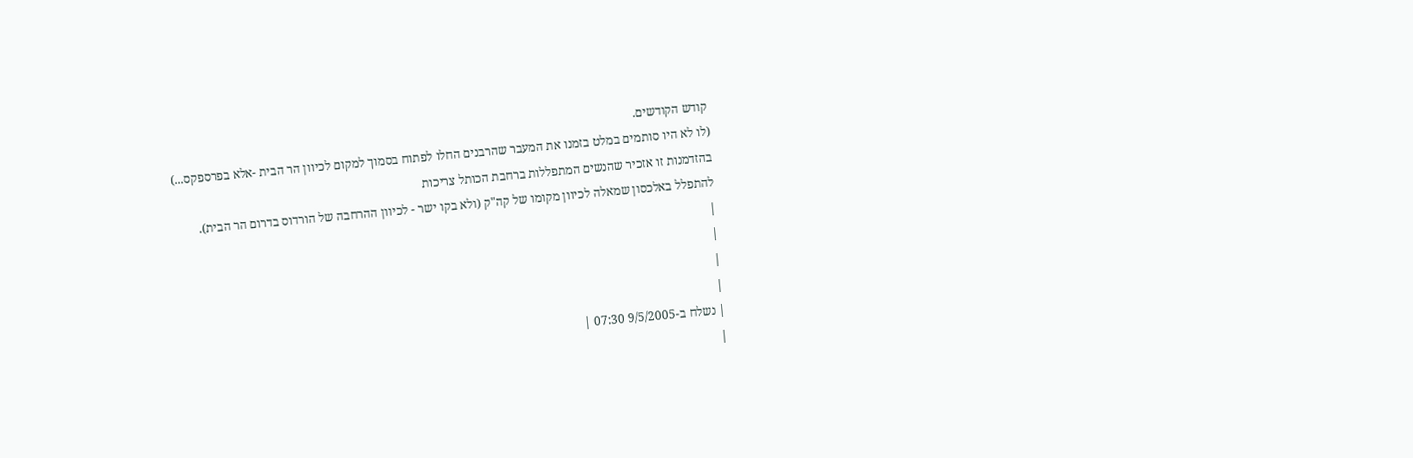קודש הקודשים.
(לו לא היו סותמים במלט בזמנו את המעבר שהרבנים החלו לפתוח בסמוך למקום לכיוון הר הבית -אלא בפרספקס...)
בהזדמנות זו אזכיר שהנשים המתפללות ברחבת הכותל צריכות
להתפלל באלכסון שמאלה לכיוון מקומו של קה"ק (ולא בקו ישר - לכיוון ההרחבה של הורדוס בדרום הר הבית).
|
|
|
|
| נשלח ב-9/5/2005 07:30 |
|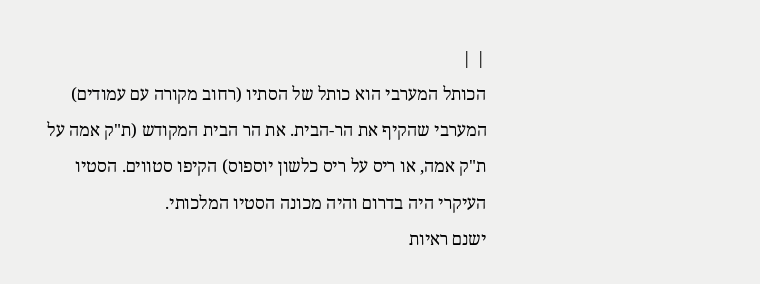| |
הכותל המערבי הוא כותל של הסתיו (רחוב מקורה עם עמודים) המערבי שהקיף את הר-הבית. את הר הבית המקודש (ת"ק אמה על ת"ק אמה, או ריס על ריס כלשון יוספוס) הקיפו סטווים. הסטיו העיקרי היה בדרום והיה מכונה הסטיו המלכותי.
ישנם ראיות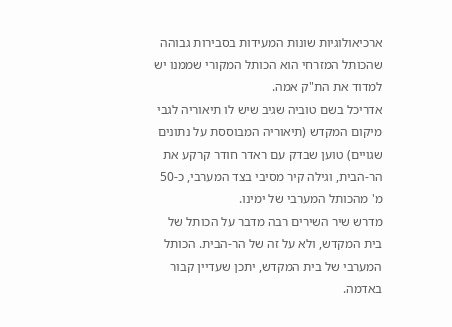ארכיאולוגיות שונות המעידות בסבירות גבוהה שהכותל המזרחי הוא הכותל המקורי שממנו יש למדוד את הת"ק אמה.
אדריכל בשם טוביה שגיב שיש לו תיאוריה לגבי מיקום המקדש (תיאוריה המבוססת על נתונים שגויים) טוען שבדק עם ראדר חודר קרקע את הר-הבית, וגילה קיר מסיבי בצד המערבי, כ-50 מ' מהכותל המערבי של ימינו.
מדרש שיר השירים רבה מדבר על הכותל של בית המקדש, ולא על זה של הר-הבית. הכותל המערבי של בית המקדש, יתכן שעדיין קבור באדמה.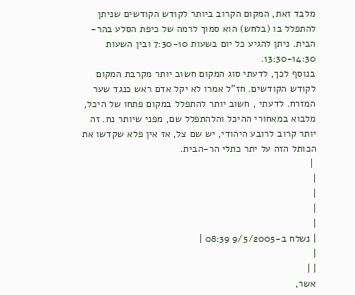מלבד זאת, המקום הקרוב ביותר לקודש הקודשים שניתן להתפלל בו (בלחש) הוא סמוך לרמה של כיפת הסלע בהר-הבית. ניתן להגיע כל יום בשעות 7:30-10 ובין השעות 13:30-14:30.
בנוסף לכך, לדעתי סוג המקום חשוב יותר מקרבת המקום לקודש הקודשים. חז"ל אמרו לא יקל אדם ראש כנגד שער המזרח. לדעתי , חשוב יותר להתפלל במקום פתחו של היכל, מלבוא במאחורי ההיכל והלהתפלל שם, מפני שיותר נח. זה יותר קרוב לרובע היהודי, יש שם צל, אז אין פלא שקדשו את הכותל הזה על יתר כתלי הר-הבית.
 |
|
|
|
|
| נשלח ב-9/5/2005 08:39 |
|
| |
אשר,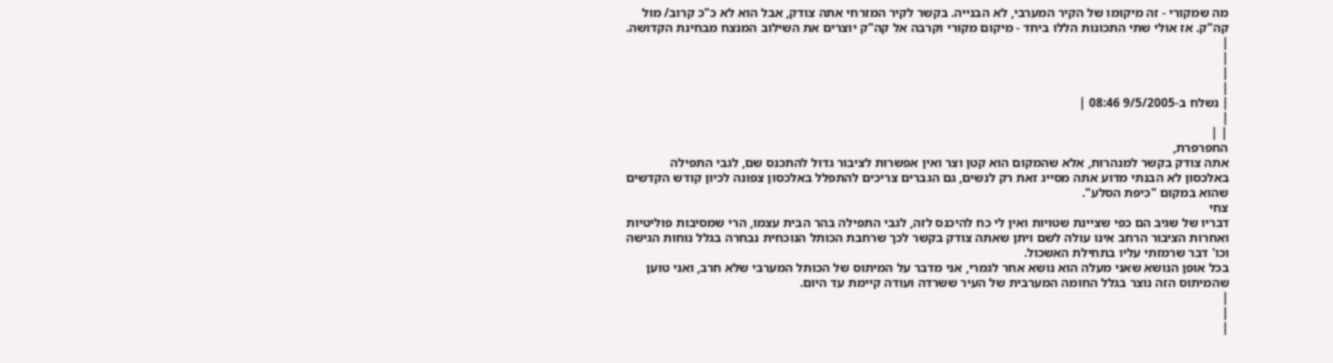מה שמקורי - זה מיקומו של הקיר המערבי, לא הבנייה. בקשר לקיר המזרחי אתה צודק, אבל הוא לא כ"כ קרוב/ מול קה"ק. אז אולי שתי התכונות הללו ביחד - מיקום מקורי וקרבה אל קה"ק יוצרים את השילוב המנצח מבחינת הקדושה.
|
|
|
|
| נשלח ב-9/5/2005 08:46 |
|
| |
החפרפרת,
אתה צודק בקשר למנהרות, אלא שהמקום הוא קטן וצר ואין אפשרות לציבור גדול להתכנס שם, לגבי התפילה באלכסון לא הבנתי מדוע אתה מסייג זאת רק לנשים, גם הגברים צריכים להתפלל באלכסון צפונה לכיון קודש הקדשים שהוא במקום "כיפת הסלע".
צחי
דבריו של שגיב הם כפי שציינת שטויות ואין לי כח להיכנס לזה, לגבי התפילה בהר הבית עצמו, הרי שמסיבות פוליטיות ואחרות הציבור הרחב אינו עולה לשם ויתן שאתה צודק בקשר לכך שרחבת הכותל הנוכחית נבחרה בגלל נוחות הגישה וכו' דבר שרמזתי עליו בתחילת האשכול.
בכל אופן הנושא שאני מעלה הוא נושא אחר לגמרי, אני מדבר על המיתוס של הכותל המערבי שלא חרב, ואני טוען שהמיתוס הזה נוצר בגלל החומה המערבית של העיר ששרדה ועודה קיימת עד היום.
|
|
|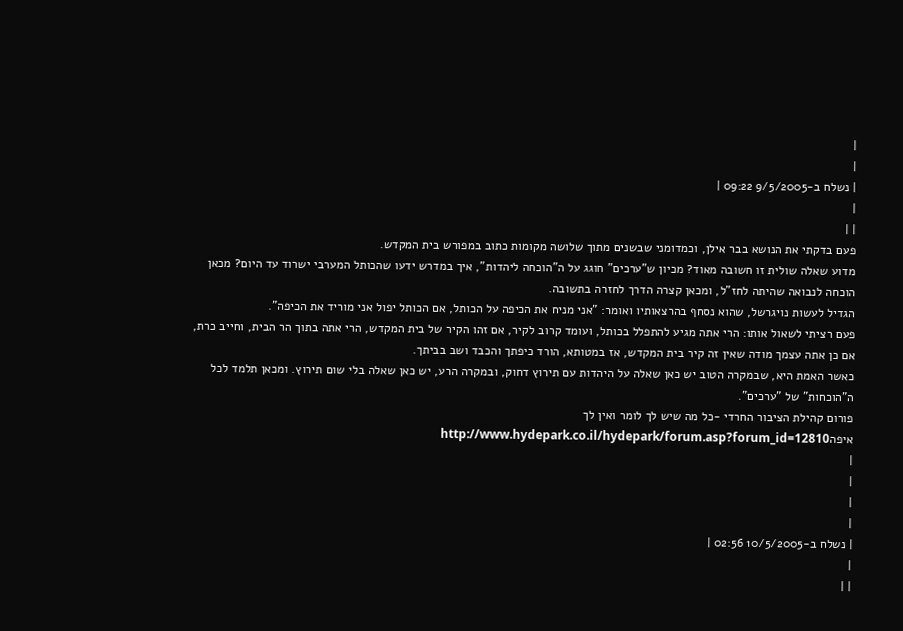|
|
| נשלח ב-9/5/2005 09:22 |
|
| |
פעם בדקתי את הנושא בבר אילן, וכמדומני שבשנים מתוך שלושה מקומות כתוב במפורש בית המקדש.
מדוע שאלה שולית זו חשובה מאוד? מכיון ש"ערכים" חוגג על ה"הוכחה ליהדות", איך במדרש ידעו שהכותל המערבי ישרוד עד היום? מכאן הוכחה לנבואה שהיתה לחז"ל, ומכאן קצרה הדרך לחזרה בתשובה.
הגדיל לעשות נויגרשל, שהוא נסחף בהרצאותיו ואומר: "אני מניח את הכיפה על הכותל, אם הכותל יפול אני מוריד את הכיפה".
פעם רציתי לשאול אותו: הרי אתה מגיע להתפלל בכותל, ועומד קרוב לקיר, אם זהו הקיר של בית המקדש, הרי אתה בתוך הר הבית, וחייב כרת, אם כן אתה עצמך מודה שאין זה קיר בית המקדש, אז במטותא, הורד כיפתך והכבד ושב בביתך.
כאשר האמת היא, שבמקרה הטוב יש כאן שאלה על היהדות עם תירוץ דחוק, ובמקרה הרע, יש כאן שאלה בלי שום תירוץ. ומכאן תלמד לכל ה"הוכחות" של "ערכים".
פורום קהילת הציבור החרדי -כל מה שיש לך לומר ואין לך איפהhttp://www.hydepark.co.il/hydepark/forum.asp?forum_id=12810
|
|
|
|
| נשלח ב-10/5/2005 02:56 |
|
| |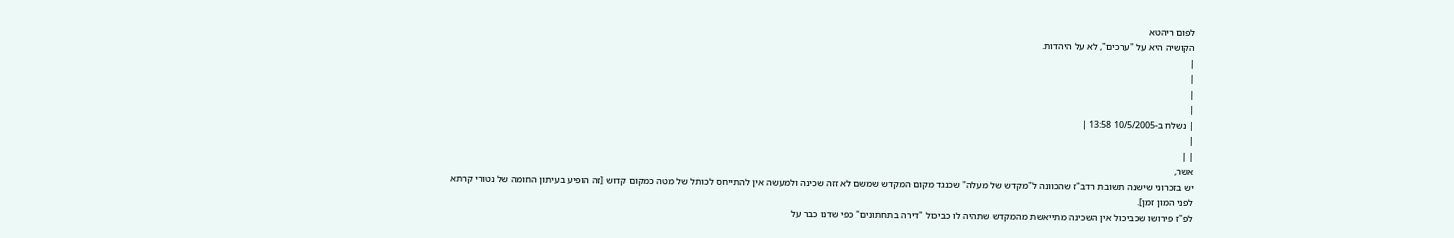לפום ריהטא
הקושיה היא על "ערכים", לא על היהדות.
|
|
|
|
| נשלח ב-10/5/2005 13:58 |
|
| |
אשר,
יש בזכרוני שישנה תשובת רדב"ז שהכוונה ל"מקדש של מעלה" שכנגד מקום המקדש שמשם לא זזה שכינה ולמעשה אין להתייחס לכותל של מטה כמקום קדוש [זה הופיע בעיתון החומה של נטורי קרתא לפני המון זמן].
לפ"ז פירושו שכביכול אין השכינה מתייאשת מהמקדש שתהיה לו כביכול "דירה בתחתונים" כפי שדנו כבר על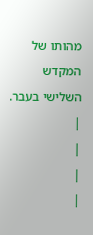מהותו של המקדש השלישי בעבר.
|
|
|
|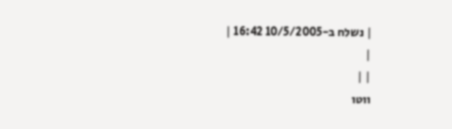| נשלח ב-10/5/2005 16:42 |
|
| |
ווטו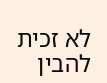לא זכית להבין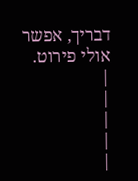דבריך, אפשר אולי פירוט.
|
|
|
|
|